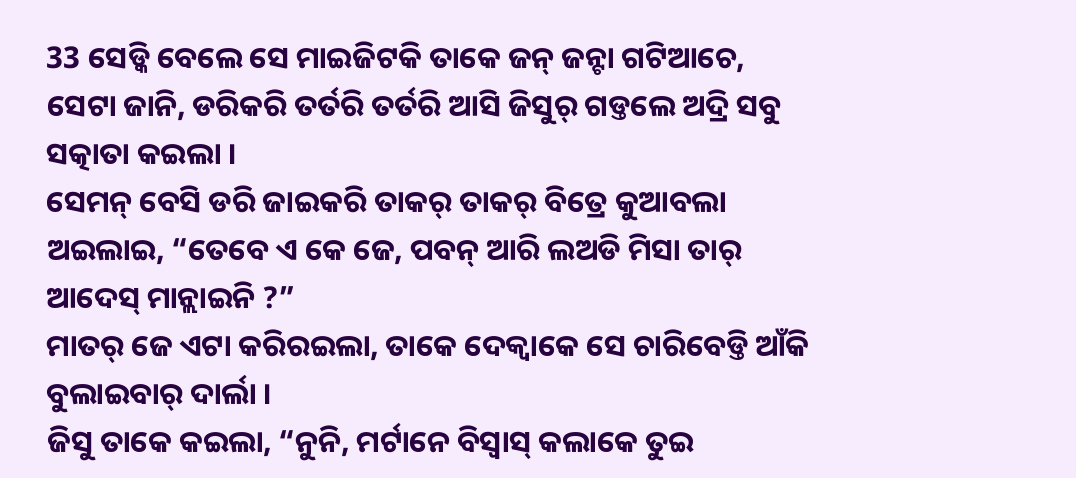33 ସେଡ୍କି ବେଲେ ସେ ମାଇଜିଟକି ତାକେ ଜନ୍ ଜନ୍ଟା ଗଟିଆଚେ, ସେଟା ଜାନି, ଡରିକରି ତର୍ତରି ତର୍ତରି ଆସି ଜିସୁର୍ ଗଡ୍ତଲେ ଅଦ୍ରି ସବୁ ସତ୍କାତା କଇଲା ।
ସେମନ୍ ବେସି ଡରି ଜାଇକରି ତାକର୍ ତାକର୍ ବିତ୍ରେ କୁଆବଲା ଅଇଲାଇ, “ତେବେ ଏ କେ ଜେ, ପବନ୍ ଆରି ଲଅଡି ମିସା ତାର୍ ଆଦେସ୍ ମାନ୍ଲାଇନି ?”
ମାତର୍ ଜେ ଏଟା କରିରଇଲା, ତାକେ ଦେକ୍ବାକେ ସେ ଚାରିବେଡ୍ତି ଆଁକି ବୁଲାଇବାର୍ ଦାର୍ଲା ।
ଜିସୁ ତାକେ କଇଲା, “ନୁନି, ମର୍ଟାନେ ବିସ୍ବାସ୍ କଲାକେ ତୁଇ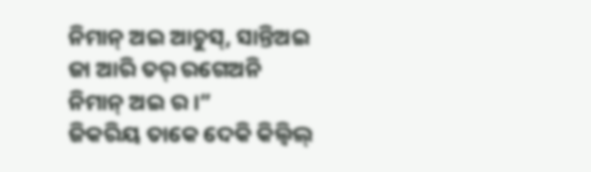ନିମାନ୍ ଅଇ ଆଚୁସ୍, ସାନ୍ତିଅଇ ଜା ଆରି ତର୍ ରଗେଅନି ନିମାନ୍ ଅଇ ର ।”
ଜିକରିୟ ତାକେ ଦେକି କିଲ୍ବିଲ୍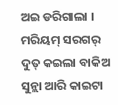ଅଇ ଡରିଗାଲା ।
ମରିୟମ୍ ସରଗର୍ ଦୁତ୍ କଇଲା ବାକିଅ ସୁନ୍ଲା ଆରି କାଇଟା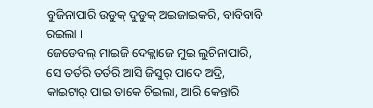ବୁଜିନାପାରି ଉଡୁକ୍ ଦୁଡୁକ୍ ଅଇଜାଇକରି, ବାବିବାବି ରଇଲା ।
ଜେଡେବଲ୍ ମାଇଜି ଦେକ୍ଲାଜେ ମୁଇ ଲୁଚିନାପାରି, ସେ ତର୍ତରି ତର୍ତରି ଆସି ଜିସୁର୍ ପାଦେ ଅଦ୍ରି, କାଇଟାର୍ ପାଇ ତାକେ ଚିଇଲା, ଆରି କେନ୍ତାରି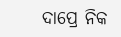ଦାପ୍ରେ ନିକ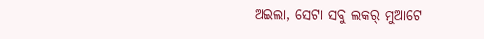ଅଇଲା, ସେଟା ସବୁ ଲକର୍ ମୁଆଟେ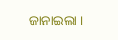ଜାନାଇଲା ।